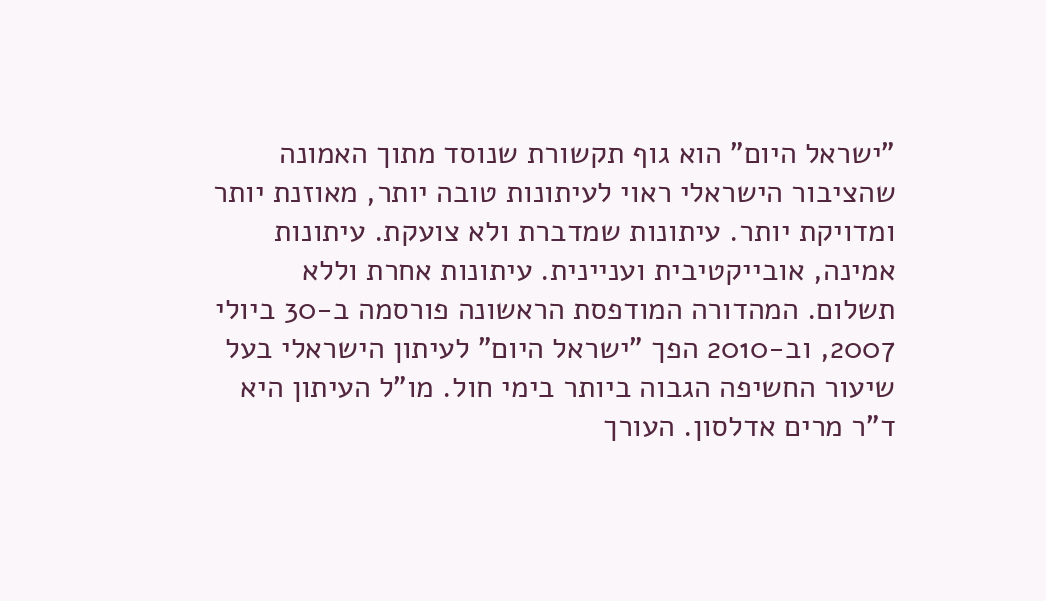"ישראל היום" הוא גוף תקשורת שנוסד מתוך האמונה שהציבור הישראלי ראוי לעיתונות טובה יותר, מאוזנת יותר ומדויקת יותר. עיתונות שמדברת ולא צועקת. עיתונות אמינה, אובייקטיבית ועניינית. עיתונות אחרת וללא תשלום. המהדורה המודפסת הראשונה פורסמה ב-30 ביולי 2007, וב-2010 הפך "ישראל היום" לעיתון הישראלי בעל שיעור החשיפה הגבוה ביותר בימי חול. מו"ל העיתון היא ד"ר מרים אדלסון. העורך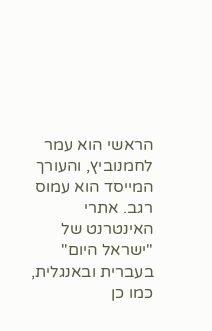הראשי הוא עמר לחמנוביץ, והעורך המייסד הוא עמוס רגב. אתרי האינטרנט של "ישראל היום" בעברית ובאנגלית, כמו כן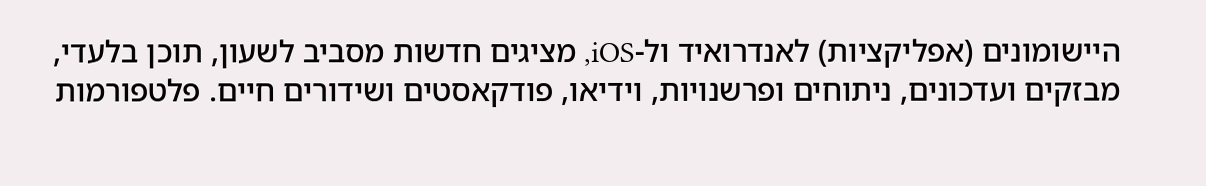היישומונים (אפליקציות) לאנדרואיד ול-iOS, מציגים חדשות מסביב לשעון, תוכן בלעדי, מבזקים ועדכונים, ניתוחים ופרשנויות, וידיאו, פודקאסטים ושידורים חיים. פלטפורמות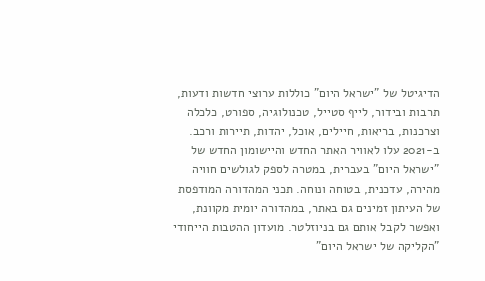הדיגיטל של "ישראל היום" כוללות ערוצי חדשות ודעות, תרבות ובידור, לייף סטייל, טכנולוגיה, ספורט, כלכלה וצרכנות, בריאות, חיילים, אוכל, יהדות, תיירות ורכב. ב-2021 עלו לאוויר האתר החדש והיישומון החדש של "ישראל היום" בעברית, במטרה לספק לגולשים חוויה מהירה, עדכנית, בטוחה ונוחה. תכני המהדורה המודפסת של העיתון זמינים גם באתר, במהדורה יומית מקוונת, ואפשר לקבל אותם גם בניוזלטר. מועדון ההטבות הייחודי "הקליקה של ישראל היום"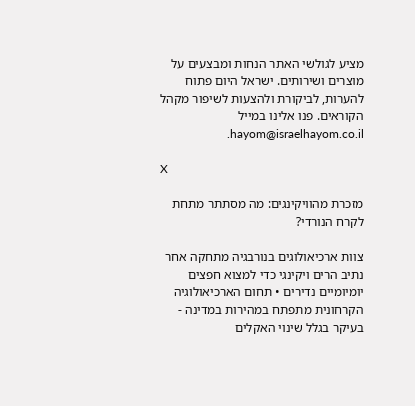מציע לגולשי האתר הנחות ומבצעים על מוצרים ושירותים. ישראל היום פתוח להערות, לביקורת ולהצעות לשיפור מקהל הקוראים. פנו אלינו במייל hayom@israelhayom.co.il.

X

מזכרת מהוויקינגים: מה מסתתר מתחת לקרח הנורדי?

צוות ארכיאולוגים בנורבגיה מתחקה אחר נתיב הרים ויקינגי כדי למצוא חפצים יומיומיים נדירים • תחום הארכיאולוגיה הקרחונית מתפתח במהירות במדינה - בעיקר בגלל שינוי האקלים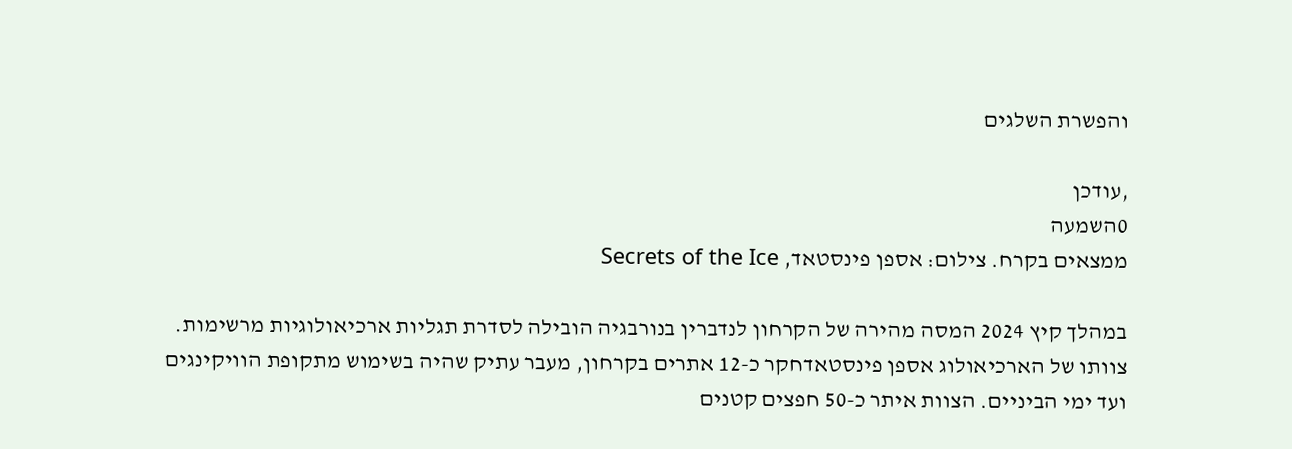והפשרת השלגים

,עודכן
0השמעה
ממצאים בקרח. צילום: אספן פינסטאד, Secrets of the Ice

במהלך קיץ 2024 המסה מהירה של הקרחון לנדברין בנורבגיה הובילה לסדרת תגליות ארכיאולוגיות מרשימות. צוותו של הארכיאולוג אספן פינסטאדחקר כ-12 אתרים בקרחון, מעבר עתיק שהיה בשימוש מתקופת הוויקינגים ועד ימי הביניים. הצוות איתר כ-50 חפצים קטנים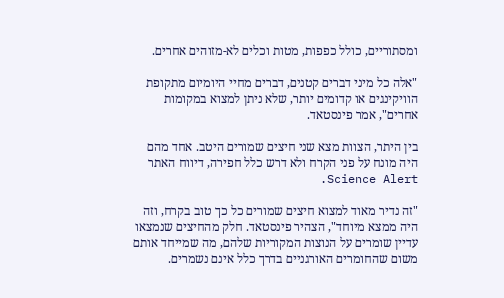ומסתוריים, כולל כפפות, מטות וכלים לא-מזוהים אחרים.

"אלה כל מיני דברים קטנים, דברים מחיי היומיום מתקופת הוויקינגים או קדומים יותר, שלא ניתן למצוא במקומות אחרים", אמר פינסטאד.

בין היתר, הצוות מצא שני חיצים שמורים היטב. אחד מהם היה מונח על פני הקרח ולא דרש כלל חפירה, דיווח האתר Science Alert.

"זה נדיר מאוד למצוא חיצים שמורים כל כך טוב בקרח, וזה היה ממצא מיוחד", הצהיר פינסטאד. חלק מהחיצים שנמצאו עדיין שומרים על הנוצות המקוריות שלהם, מה שמייחד אותם משום שהחומרים האורגניים בדרך כלל אינם נשמרים.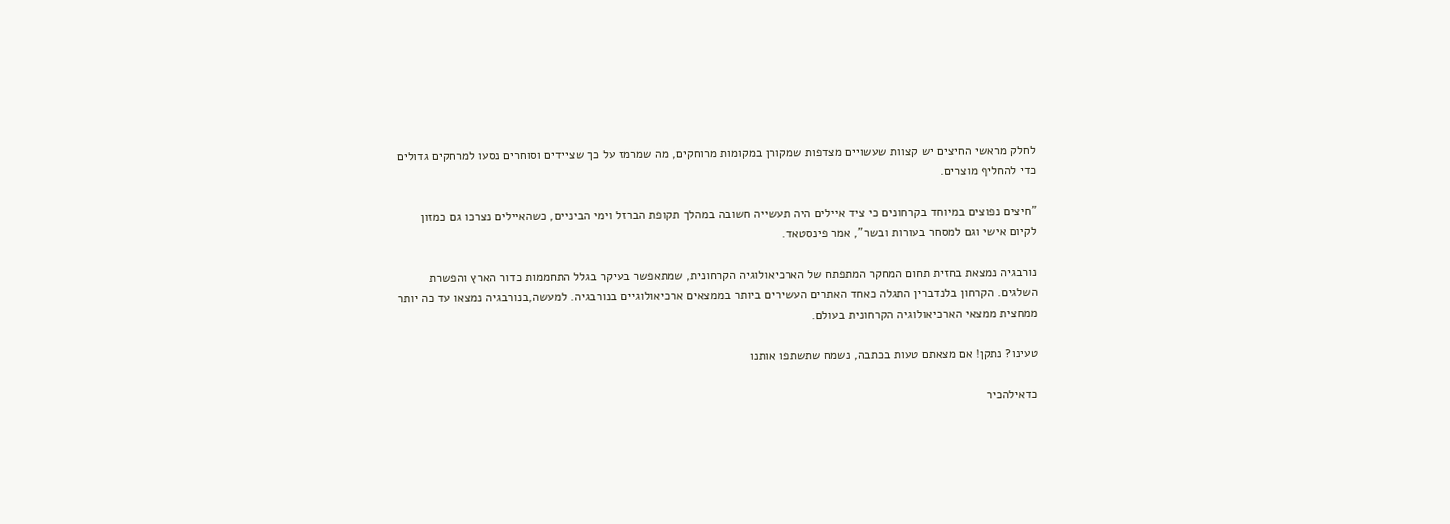לחלק מראשי החיצים יש קצוות שעשויים מצדפות שמקורן במקומות מרוחקים, מה שמרמז על כך שציידים וסוחרים נסעו למרחקים גדולים כדי להחליף מוצרים.

"חיצים נפוצים במיוחד בקרחונים כי ציד איילים היה תעשייה חשובה במהלך תקופת הברזל וימי הביניים, כשהאיילים נצרכו גם כמזון לקיום אישי וגם למסחר בעורות ובשר", אמר פינסטאד.

נורבגיה נמצאת בחזית תחום המחקר המתפתח של הארכיאולוגיה הקרחונית, שמתאפשר בעיקר בגלל התחממות כדור הארץ והפשרת השלגים. הקרחון בלנדברין התגלה כאחד האתרים העשירים ביותר בממצאים ארכיאולוגיים בנורבגיה. למעשה,בנורבגיה נמצאו עד כה יותר ממחצית ממצאי הארכיאולוגיה הקרחונית בעולם.

טעינו? נתקן! אם מצאתם טעות בכתבה, נשמח שתשתפו אותנו

כדאילהכיר